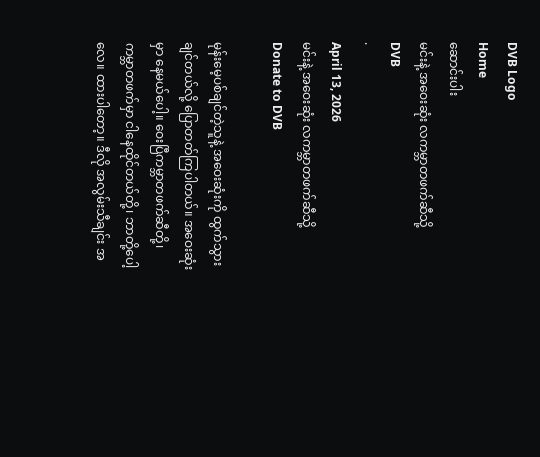DVB Logo
Home
ဆောင်းပါး
မင်းနဲ့ အဝေးဆုံး လကမ္ဘာတဖက်ဆီသို့
DVB
·
April 13, 2026
မင်းနဲ့ အဝေးဆုံး လကမ္ဘာတဖက်ဆီသို့
Donate to DVB

မုန်းမေ့ပစ်ချင်တဲ့သူနဲ့ အဝေးဆုံးကို ထွက်သွားချင်တယ်လို့ ပြောတတ်ကြပါတယ်။ အဝေးဆုံးမှာ နေမယ်ပေါ့။ ဝေးပြီကမ္ဘာတဖက်ဆီတို့၊ ကမ္ဘာတဖက်မှာ ငါနေထိုင်တယ်တို့၊ ဘာတို့ပေါ့လေ။ ထားပါတော့။ ဒီလို အလွမ်းသီချင်း အ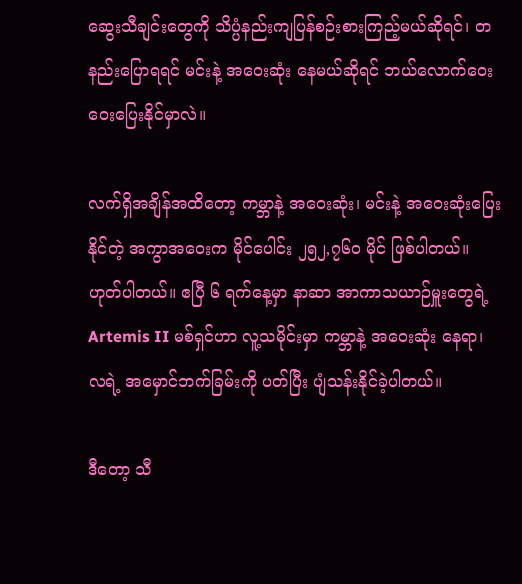ဆွေးသီချင်းတွေကို သိပ္ပံနည်းကျပြန်စဉ်းစားကြည့်မယ်ဆိုရင်၊ တနည်းပြောရရင် မင်းနဲ့ အဝေးဆုံး နေမယ်ဆိုရင် ဘယ်လောက်ဝေးဝေးပြေးနိုင်မှာလဲ။

လက်ရှိအချိန်အထိတော့ ကမ္ဘာနဲ့ အဝေးဆုံး၊ မင်းနဲ့ အဝေးဆုံးပြေးနိုင်တဲ့ အကွာအဝေးက မိုင်ပေါင်း ၂၅၂,၇၆၀ မိုင် ဖြစ်ပါတယ်။ ဟုတ်ပါတယ်။ ဧပြီ ၆ ရက်နေ့မှာ နာဆာ အာကာသယာဉ်မှူးတွေရဲ့ Artemis II မစ်ရှင်ဟာ လူ့သမိုင်းမှာ ကမ္ဘာနဲ့ အဝေးဆုံး နေရာ၊ လရဲ့ အမှောင်ဘက်ခြမ်းကို ပတ်ပြီး ပျံသန်းနိုင်ခဲ့ပါတယ်။

ဒီတော့ သီ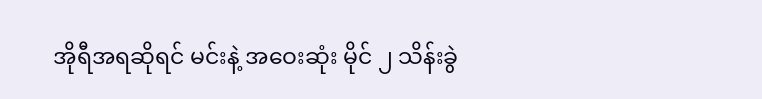အိုရီအရဆိုရင် မင်းနဲ့ အဝေးဆုံး မိုင် ၂ သိန်းခွဲ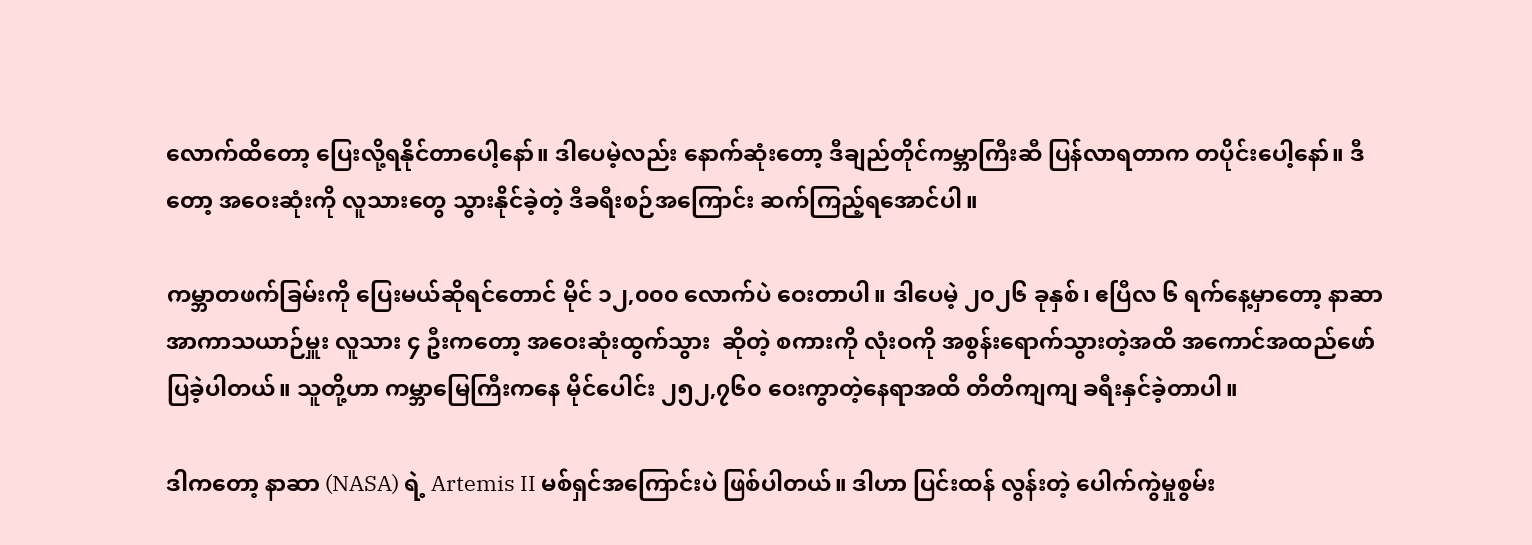လောက်ထိတော့ ပြေးလို့ရနိုင်တာပေါ့နော်။ ဒါပေမဲ့လည်း နောက်ဆုံးတော့ ဒီချည်တိုင်ကမ္ဘာကြီးဆီ ပြန်လာရတာက တပိုင်းပေါ့နော်။ ဒီတော့ အဝေးဆုံးကို လူသားတွေ သွားနိုင်ခဲ့တဲ့ ဒီခရီးစဉ်အကြောင်း ဆက်ကြည့်ရအောင်ပါ။

ကမ္ဘာတဖက်ခြမ်းကို ပြေးမယ်ဆိုရင်တောင် မိုင် ၁၂,၀၀၀ လောက်ပဲ ဝေးတာပါ။ ဒါပေမဲ့ ၂၀၂၆ ခုနှစ်၊ ဧပြီလ ၆ ရက်နေ့မှာတော့ နာဆာအာကာသယာဉ်မှူး လူသား ၄ ဦးကတော့ အဝေးဆုံးထွက်သွား  ဆိုတဲ့ စကားကို လုံးဝကို အစွန်းရောက်သွားတဲ့အထိ အကောင်အထည်ဖော်ပြခဲ့ပါတယ်။ သူတို့ဟာ ကမ္ဘာမြေကြီးကနေ မိုင်ပေါင်း ၂၅၂,၇၆၀ ဝေးကွာတဲ့နေရာအထိ တိတိကျကျ ခရီးနှင်ခဲ့တာပါ။

ဒါကတော့ နာဆာ (NASA) ရဲ့ Artemis II မစ်ရှင်အကြောင်းပဲ ဖြစ်ပါတယ်။ ဒါဟာ ပြင်းထန် လွန်းတဲ့ ပေါက်ကွဲမှုစွမ်း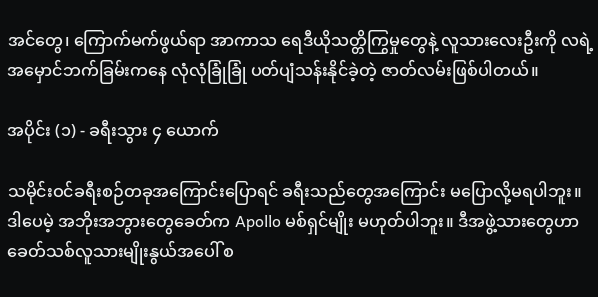အင်တွေ၊ ကြောက်မက်ဖွယ်ရာ အာကာသ ရေဒီယိုသတ္တိကြွမှုတွေနဲ့ လူသားလေးဦးကို လရဲ့ အမှောင်ဘက်ခြမ်းကနေ လုံလုံခြုံခြုံ ပတ်ပျံသန်းနိုင်ခဲ့တဲ့ ဇာတ်လမ်းဖြစ်ပါတယ်။

အပိုင်း (၁) - ခရီးသွား ၄ ယောက်

သမိုင်းဝင်ခရီးစဉ်တခုအကြောင်းပြောရင် ခရီးသည်တွေအကြောင်း မပြောလို့မရပါဘူး။ ဒါပေမဲ့ အဘိုးအဘွားတွေခေတ်က Apollo မစ်ရှင်မျိုး မဟုတ်ပါဘူး။ ဒီအဖွဲ့သားတွေဟာ ခေတ်သစ်လူသားမျိုးနွယ်အပေါ် စ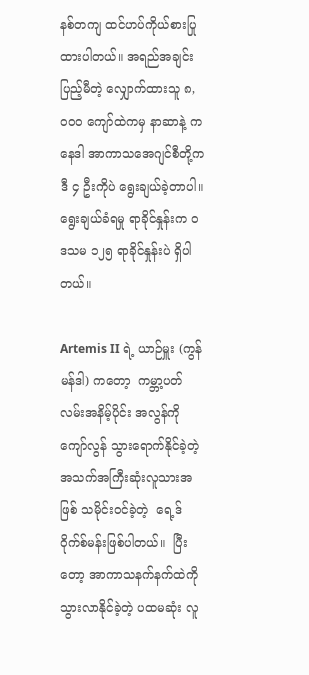နစ်တကျ ထင်ဟပ်ကိုယ်စားပြုထားပါတယ်။ အရည်အချင်းပြည့်မီတဲ့ လျှောက်ထားသူ ၈,၀၀၀ ကျော်ထဲကမှ နာဆာနဲ့ ကနေဒါ အာကာသအေဂျင်စီတို့က ဒီ ၄ ဦးကိုပဲ ရွေးချယ်ခဲ့တာပါ။ ရွေးချယ်ခံရမှု ရာခိုင်နှုန်းက ၀ ဒသမ ၁၂၅ ရာခိုင်နှုန်းပဲ ရှိပါတယ်။

Artemis II ရဲ့ ယာဉ်မှူး (ကွန်မန်ဒါ) ကတော့  ကမ္ဘာ့ပတ်လမ်းအနိမ့်ပိုင်း အလွန်ကို ကျော်လွန် သွားရောက်နိုင်ခဲ့တဲ့ အသက်အကြီးဆုံးလူသားအဖြစ် သမိုင်းဝင်ခဲ့တဲ့  ရေ့ဒ် ဝိုက်စ်မန်းဖြစ်ပါတယ်။  ပြီးတော့ အာကာသနက်နက်ထဲကို သွားလာနိုင်ခဲ့တဲ့ ပထမဆုံး လူ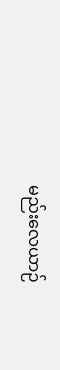မည်းလေယာဉ်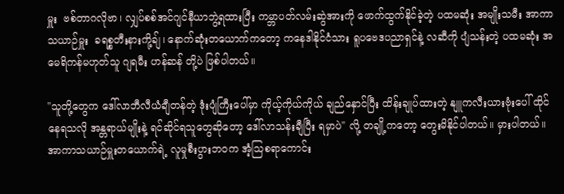မှူး  ဗစ်တာဂလိုဗာ၊ လျှပ်စစ်အင်ဂျင်နီယာဘွဲ့ရထားပြီး ကမ္ဘာပတ်လမ်းဆွဲအားကို ဖောက်ထွက်နိုင်ခဲ့တဲ့ ပထမဆုံး အမျိုးသမီး အာကာသယာဉ်မှူး  ခရစ္စတီးနားကို့ချ်၊ နောက်ဆုံးတယောက်ကတော့ ကနေဒါနိုင်ငံသား ရူပဗေဒပညာရှင်နဲ့ လဆီကို ပျံသန်းတဲ့ ပထမဆုံး အမေရိကန်မဟုတ်သူ ဂျရမီး ဟန်ဆန် တို့ပဲ ဖြစ်ပါတယ်။

"သူတို့တွေက ဒေါ်လာဘီလီယံချီတန်တဲ့ ဒုံးပျံကြီးပေါ်မှာ ကိုယ့်ကိုယ်ကိုယ် ချည်နှောင်ပြီး ထိန်းချုပ်ထားတဲ့ နျူကလီးယားဗုံးပေါ် ထိုင်နေရသလို အန္တရာယ်မျိုးနဲ့ ရင်ဆိုင်ရသူတွေဆိုတော့ ဒေါ်လာသန်းချီပြီး ရမှာပဲ" လို့ တချို့ကတော့ တွေးမိနိုင်ပါတယ်။ မှားပါတယ်။  အာကာသယာဉ်မှူးတယောက်ရဲ့ လူမှုစီးပွားဘဝက အံ့သြစရာကောင်း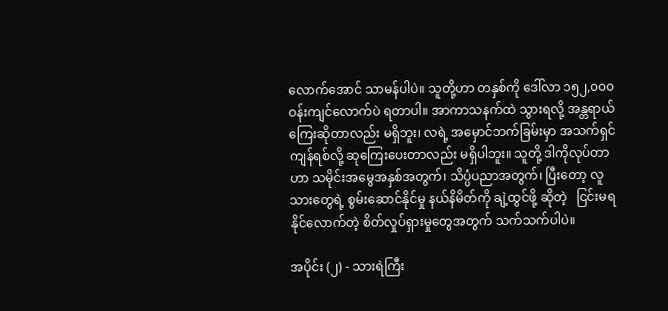လောက်အောင် သာမန်ပါပဲ။ သူတို့ဟာ တနှစ်ကို ဒေါ်လာ ၁၅၂,၀၀၀ ဝန်းကျင်လောက်ပဲ ရတာပါ။ အာကာသနက်ထဲ သွားရလို့ အန္တရာယ်ကြေးဆိုတာလည်း မရှိဘူး၊ လရဲ့ အမှောင်ဘက်ခြမ်းမှာ အသက်ရှင်ကျန်ရစ်လို့ ဆုကြေးပေးတာလည်း မရှိပါဘူး။ သူတို့ ဒါကိုလုပ်တာဟာ သမိုင်းအမွေအနှစ်အတွက်၊ သိပ္ပံပညာအတွက်၊ ပြီးတော့ လူသားတွေရဲ့ စွမ်းဆောင်နိုင်မှု နယ်နိမိတ်ကို ချဲ့ထွင်ဖို့ ဆိုတဲ့   ငြင်းမရနိုင်လောက်တဲ့ စိတ်လှုပ်ရှားမှုတွေအတွက် သက်သက်ပါပဲ။

အပိုင်း (၂) - သားရဲကြီး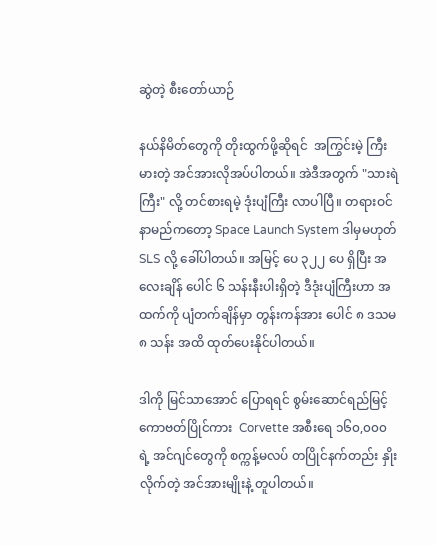ဆွဲတဲ့ စီးတော်ယာဉ်

နယ်နိမိတ်တွေကို တိုးထွက်ဖို့ဆိုရင်  အကြွင်းမဲ့ ကြီးမားတဲ့ အင်အားလိုအပ်ပါတယ်။ အဲဒီအတွက် "သားရဲကြီး" လို့ တင်စားရမဲ့ ဒုံးပျံကြီး လာပါပြီ။ တရားဝင် နာမည်ကတော့ Space Launch System ဒါမှမဟုတ် SLS လို့ ခေါ်ပါတယ်။ အမြင့် ပေ ၃၂၂ ပေ ရှိပြီး အလေးချိန် ပေါင် ၆ သန်းနီးပါးရှိတဲ့ ဒီဒုံးပျံကြီးဟာ အထက်ကို ပျံတက်ချိန်မှာ တွန်းကန်အား ပေါင် ၈ ဒသမ၈ သန်း အထိ ထုတ်ပေးနိုင်ပါတယ်။

ဒါကို မြင်သာအောင် ပြောရရင် စွမ်းဆောင်ရည်မြင့် ကောဗတ်ပြိုင်ကား  Corvette အစီးရေ ၁၆၀,၀၀၀ ရဲ့ အင်ဂျင်တွေကို စက္ကန့်မလပ် တပြိုင်နက်တည်း နှိုးလိုက်တဲ့ အင်အားမျိုးနဲ့ တူပါတယ်။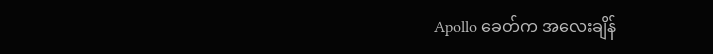Apollo ခေတ်က အလေးချိန်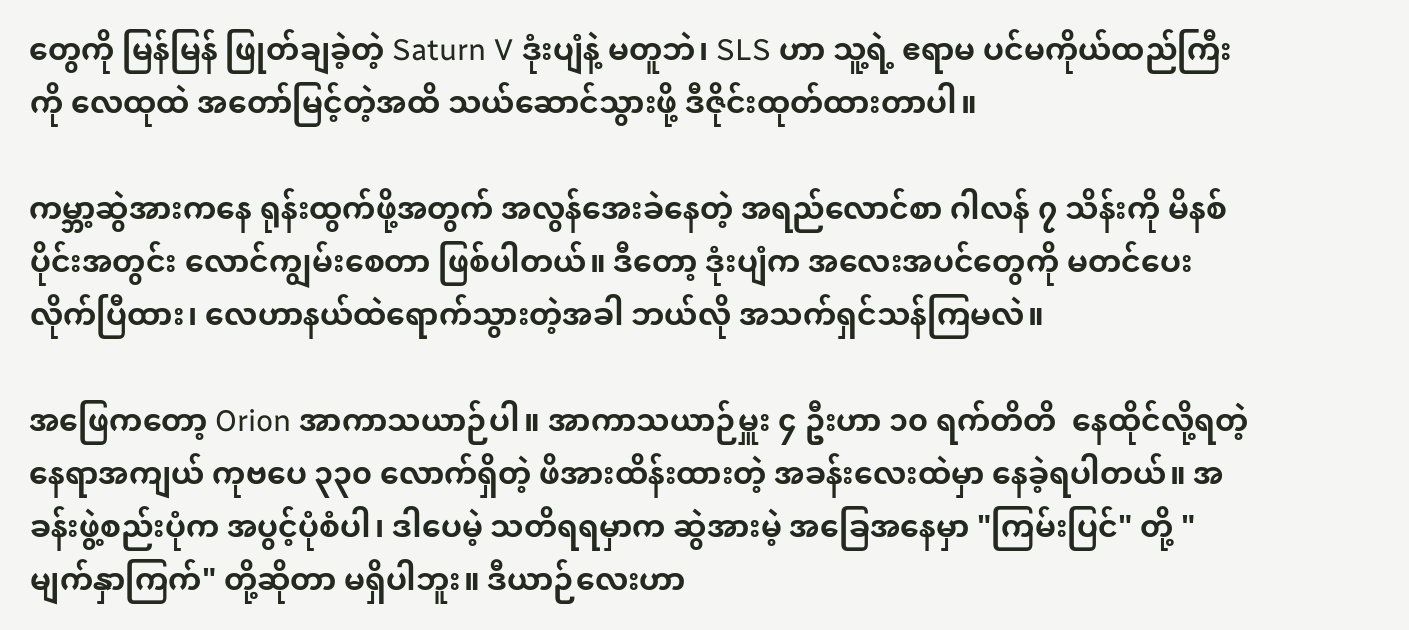တွေကို မြန်မြန် ဖြုတ်ချခဲ့တဲ့ Saturn V ဒုံးပျံနဲ့ မတူဘဲ၊ SLS ဟာ သူ့ရဲ့ ဧရာမ ပင်မကိုယ်ထည်ကြီးကို လေထုထဲ အတော်မြင့်တဲ့အထိ သယ်ဆောင်သွားဖို့ ဒီဇိုင်းထုတ်ထားတာပါ။

ကမ္ဘာ့ဆွဲအားကနေ ရုန်းထွက်ဖို့အတွက် အလွန်အေးခဲနေတဲ့ အရည်လောင်စာ ဂါလန် ၇ သိန်းကို မိနစ်ပိုင်းအတွင်း လောင်ကျွမ်းစေတာ ဖြစ်ပါတယ်။ ဒီတော့ ဒုံးပျံက အလေးအပင်တွေကို မတင်ပေးလိုက်ပြီထား၊ လေဟာနယ်ထဲရောက်သွားတဲ့အခါ ဘယ်လို အသက်ရှင်သန်ကြမလဲ။

အဖြေကတော့ Orion အာကာသယာဉ်ပါ။ အာကာသယာဉ်မှူး ၄ ဦးဟာ ၁၀ ရက်တိတိ  နေထိုင်လို့ရတဲ့ နေရာအကျယ် ကုဗပေ ၃၃၀ လောက်ရှိတဲ့ ဖိအားထိန်းထားတဲ့ အခန်းလေးထဲမှာ နေခဲ့ရပါတယ်။ အခန်းဖွဲ့စည်းပုံက အပွင့်ပုံစံပါ၊ ဒါပေမဲ့ သတိရရမှာက ဆွဲအားမဲ့ အခြေအနေမှာ "ကြမ်းပြင်" တို့ "မျက်နှာကြက်" တို့ဆိုတာ မရှိပါဘူး။ ဒီယာဉ်လေးဟာ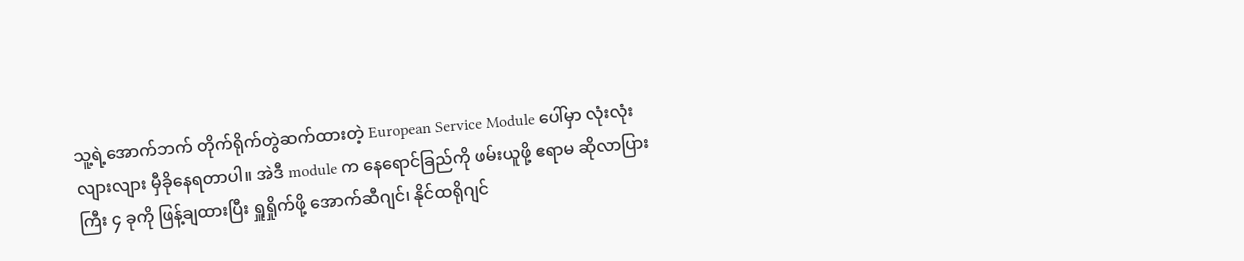သူ့ရဲ့အောက်ဘက် တိုက်ရိုက်တွဲဆက်ထားတဲ့ European Service Module ပေါ်မှာ လုံးလုံးလျားလျား မှီခိုနေရတာပါ။ အဲဒီ module က နေရောင်ခြည်ကို ဖမ်းယူဖို့ ဧရာမ ဆိုလာပြားကြီး ၄ ခုကို ဖြန့်ချထားပြီး ရှူရှိုက်ဖို့ အောက်ဆီဂျင်၊ နိုင်ထရိုဂျင်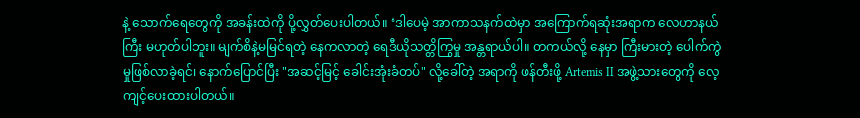နဲ့ သောက်ရေတွေကို အခန်းထဲကို ပို့လွှတ်ပေးပါတယ်။ ‘ဒါပေမဲ့ အာကာသနက်ထဲမှာ အကြောက်ရဆုံးအရာက လေဟာနယ်ကြီး မဟုတ်ပါဘူး။ မျက်စိနဲ့မမြင်ရတဲ့ နေကလာတဲ့ ရေဒီယိုသတ္တိကြွမှု အန္တရာယ်ပါ။ တကယ်လို့ နေမှာ ကြီးမားတဲ့ ပေါက်ကွဲမှုဖြစ်လာခဲ့ရင်၊ နောက်ပြောင်ပြီး "အဆင့်မြင့် ခေါင်းအုံးခံတပ်" လို့ခေါ်တဲ့ အရာကို ဖန်တီးဖို့ Artemis II အဖွဲ့သားတွေကို လေ့ကျင့်ပေးထားပါတယ်။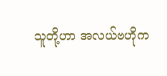သူတို့ဟာ အလယ်ဗဟိုက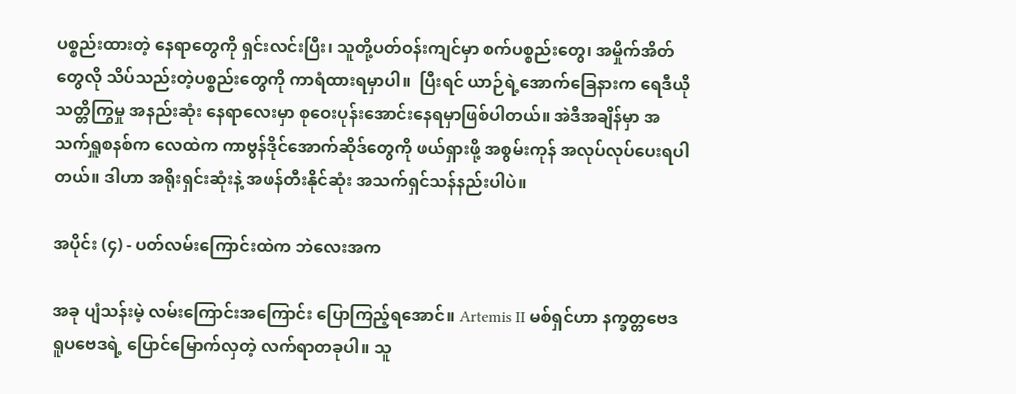ပစ္စည်းထားတဲ့ နေရာတွေကို ရှင်းလင်းပြီး၊ သူတို့ပတ်ဝန်းကျင်မှာ စက်ပစ္စည်းတွေ၊ အမှိုက်အိတ်တွေလို သိပ်သည်းတဲ့ပစ္စည်းတွေကို ကာရံထားရမှာပါ။  ပြီးရင် ယာဉ်ရဲ့အောက်ခြေနားက ရေဒီယိုသတ္တိကြွမှု အနည်းဆုံး နေရာလေးမှာ စုဝေးပုန်းအောင်းနေရမှာဖြစ်ပါတယ်။ အဲဒီအချိန်မှာ အသက်ရှူစနစ်က လေထဲက ကာဗွန်ဒိုင်အောက်ဆိုဒ်တွေကို ဖယ်ရှားဖို့ အစွမ်းကုန် အလုပ်လုပ်ပေးရပါတယ်။ ဒါဟာ အရိုးရှင်းဆုံးနဲ့ အဖန်တီးနိုင်ဆုံး အသက်ရှင်သန်နည်းပါပဲ။

အပိုင်း (၄) - ပတ်လမ်းကြောင်းထဲက ဘဲလေးအက

အခု ပျံသန်းမဲ့ လမ်းကြောင်းအကြောင်း ပြောကြည့်ရအောင်။ Artemis II မစ်ရှင်ဟာ နက္ခတ္တဗေဒရူပဗေဒရဲ့ ပြောင်မြောက်လှတဲ့ လက်ရာတခုပါ။ သူ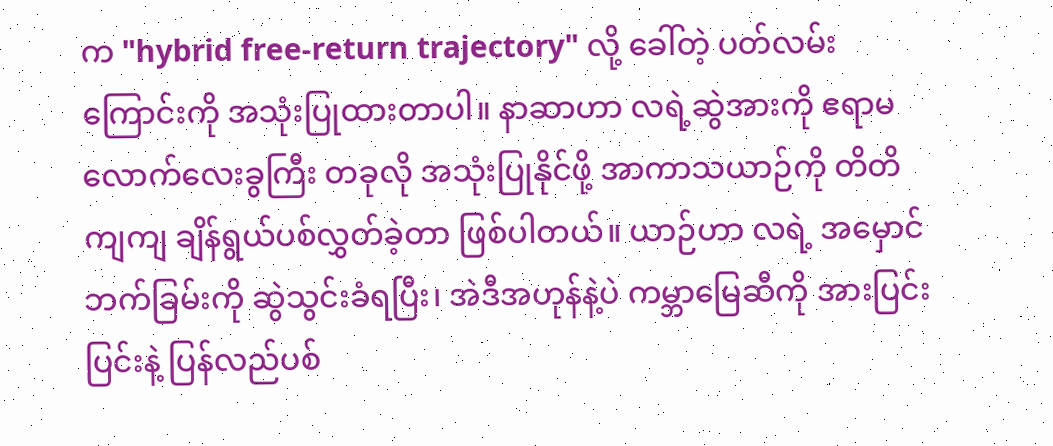က "hybrid free-return trajectory" လို့ ခေါ်တဲ့ ပတ်လမ်းကြောင်းကို အသုံးပြုထားတာပါ။ နာဆာဟာ လရဲ့ဆွဲအားကို ဧရာမ လောက်လေးခွကြီး တခုလို အသုံးပြုနိုင်ဖို့ အာကာသယာဉ်ကို တိတိကျကျ ချိန်ရွယ်ပစ်လွှတ်ခဲ့တာ ဖြစ်ပါတယ်။ ယာဉ်ဟာ လရဲ့ အမှောင်ဘက်ခြမ်းကို ဆွဲသွင်းခံရပြီး၊ အဲဒီအဟုန်နဲ့ပဲ ကမ္ဘာမြေဆီကို အားပြင်းပြင်းနဲ့ ပြန်လည်ပစ်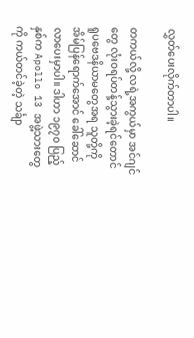လွှတ်ပေးလိုက်တာပါ။

တကယ်လို့ လရဲ့အကွယ်မှာ အင်ဂျင်တွေ လုံးဝရပ်တန့်သွားခဲ့ရင်တောင် ရူပဗေဒနိယာမတွေအရ သူတို့ကို အိမ်ပြန်ရောက်အောင် ခေါ်ဆောင်လာပေးမှာပါ။ ဒါဟာ ၁၉၇၀ ပြည့်နှစ်က Apollo 13 အဖွဲ့သားတွေကို ကယ်တင်ခဲ့တဲ့ သင်္ချာ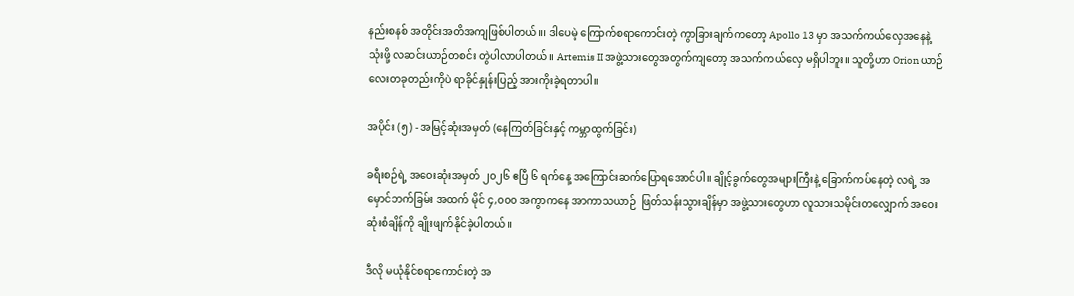နည်းစနစ် အတိုင်းအတိအကျဖြစ်ပါတယ်။၊ ဒါပေမဲ့ ကြောက်စရာကောင်းတဲ့ ကွာခြားချက်ကတော့ Apollo 13 မှာ အသက်ကယ်လှေအနေနဲ့ သုံးဖို့ လဆင်းယာဉ်တစင်း တွဲပါလာပါတယ်။ Artemis II အဖွဲ့သားတွေအတွက်ကျတော့ အသက်ကယ်လှေ မရှိပါဘူး။ သူတို့ဟာ Orion ယာဉ်လေးတခုတည်းကိုပဲ ရာခိုင်နှုန်းပြည့် အားကိုးခဲ့ရတာပါ။

အပိုင်း (၅) - အမြင့်ဆုံးအမှတ် (နေကြတ်ခြင်းနှင့် ကမ္ဘာထွက်ခြင်း)

ခရီးစဉ်ရဲ့ အဝေးဆုံးအမှတ် ၂၀၂၆ ဧပြီ ၆ ရက်နေ့ အကြောင်းဆက်ပြောရအောင်ပါ။ ချိုင့်ခွက်တွေအများကြီးနဲ့ ခြောက်ကပ်နေတဲ့ လရဲ့ အမှောင်ဘက်ခြမ်း အထက် မိုင် ၄,၀၀၀ အကွာကနေ အာကာသယာဉ်  ဖြတ်သန်းသွားချိန်မှာ အဖွဲ့သားတွေဟာ လူသားသမိုင်းတလျှောက် အဝေးဆုံးစံချိန်ကို ချိုးဖျက်နိုင်ခဲ့ပါတယ်။

ဒီလို မယုံနိုင်စရာကောင်းတဲ့ အ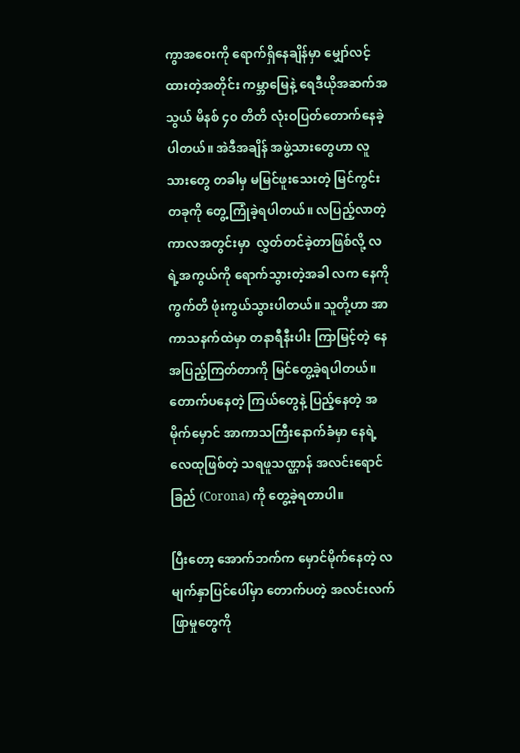ကွာအဝေးကို ရောက်ရှိနေချိန်မှာ မျှော်လင့်ထားတဲ့အတိုင်း ကမ္ဘာမြေနဲ့ ရေဒီယိုအဆက်အသွယ် မိနစ် ၄၀ တိတိ လုံးဝပြတ်တောက်နေခဲ့ပါတယ်။ အဲဒီအချိန် အဖွဲ့သားတွေဟာ လူသားတွေ တခါမှ မမြင်ဖူးသေးတဲ့ မြင်ကွင်းတခုကို တွေ့ကြုံခဲ့ရပါတယ်။ လပြည့်လာတဲ့ ကာလအတွင်းမှာ  လွှတ်တင်ခဲ့တာဖြစ်လို့ လရဲ့အကွယ်ကို ရောက်သွားတဲ့အခါ လက နေကို ကွက်တိ ဖုံးကွယ်သွားပါတယ်။ သူတို့ဟာ အာကာသနက်ထဲမှာ တနာရီနီးပါး ကြာမြင့်တဲ့ နေအပြည့်ကြတ်တာကို မြင်တွေ့ခဲ့ရပါတယ်။ တောက်ပနေတဲ့ ကြယ်တွေနဲ့ ပြည့်နေတဲ့ အမိုက်မှောင် အာကာသကြီးနောက်ခံမှာ နေရဲ့ လေထုဖြစ်တဲ့ သရဖူသဏ္ဌာန် အလင်းရောင်ခြည် (Corona) ကို တွေ့ခဲ့ရတာပါ။

ပြီးတော့ အောက်ဘက်က မှောင်မိုက်နေတဲ့ လမျက်နှာပြင်ပေါ်မှာ တောက်ပတဲ့ အလင်းလက်ဖြာမှုတွေကို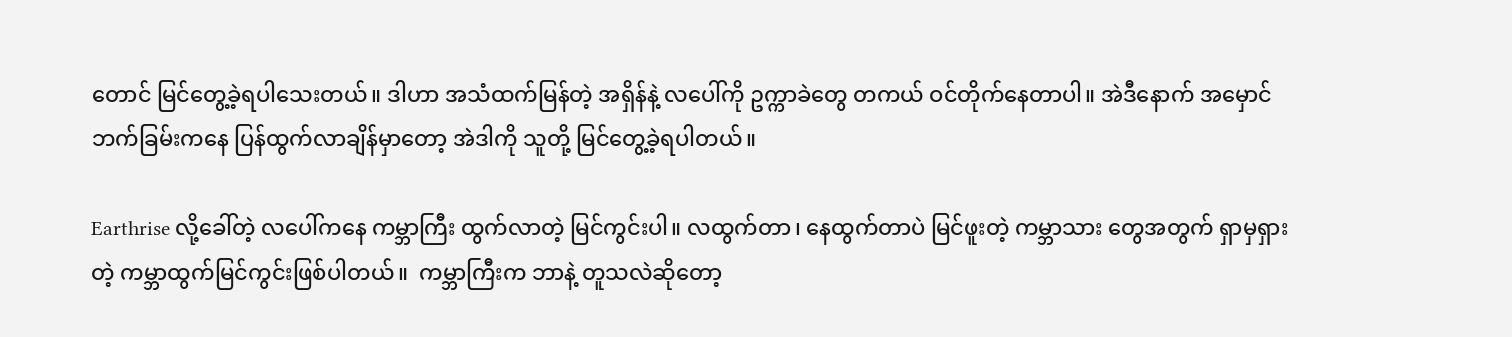တောင် မြင်တွေ့ခဲ့ရပါသေးတယ်။ ဒါဟာ အသံထက်မြန်တဲ့ အရှိန်နဲ့ လပေါ်ကို ဥက္ကာခဲတွေ တကယ် ဝင်တိုက်နေတာပါ။ အဲဒီနောက် အမှောင်ဘက်ခြမ်းကနေ ပြန်ထွက်လာချိန်မှာတော့ အဲဒါကို သူတို့ မြင်တွေ့ခဲ့ရပါတယ်။

Earthrise လို့ခေါ်တဲ့ လပေါ်ကနေ ကမ္ဘာကြီး ထွက်လာတဲ့ မြင်ကွင်းပါ။ လထွက်တာ၊ နေထွက်တာပဲ မြင်ဖူးတဲ့ ကမ္ဘာသား တွေအတွက် ရှာမှရှားတဲ့ ကမ္ဘာထွက်မြင်ကွင်းဖြစ်ပါတယ်။  ကမ္ဘာကြီးက ဘာနဲ့ တူသလဲဆိုတော့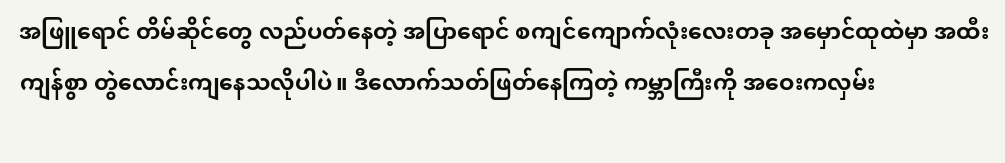အဖြူရောင် တိမ်ဆိုင်တွေ လည်ပတ်နေတဲ့ အပြာရောင် စကျင်ကျောက်လုံးလေးတခု အမှောင်ထုထဲမှာ အထီးကျန်စွာ တွဲလောင်းကျနေသလိုပါပဲ။ ဒီလောက်သတ်ဖြတ်နေကြတဲ့ ကမ္ဘာကြီးကို အဝေးကလှမ်း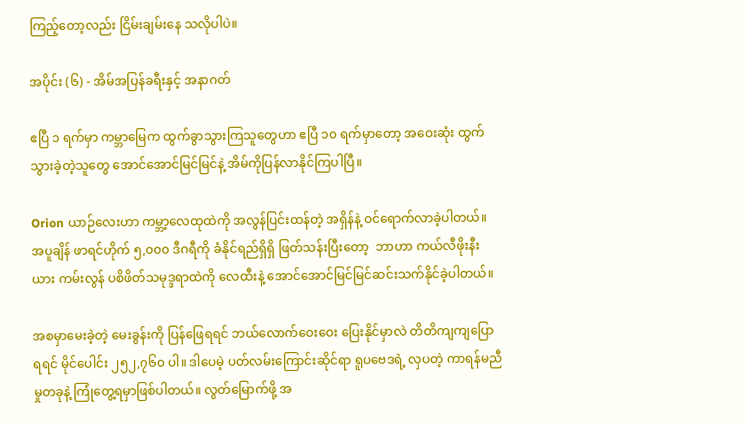ကြည့်တော့လည်း ငြိမ်းချမ်းနေ သလိုပါပဲ။

အပိုင်း (၆) - အိမ်အပြန်ခရီးနှင့် အနာဂတ်

ဧပြီ ၁ ရက်မှာ ကမ္ဘာမြေက ထွက်ခွာသွားကြသူတွေဟာ ဧပြီ ၁၀ ရက်မှာတော့ အဝေးဆုံး ထွက်သွားခဲ့တဲ့သူတွေ အောင်အောင်မြင်မြင်နဲ့ အိမ်ကိုပြန်လာနိုင်ကြပါပြီ။

Orion ယာဉ်လေးဟာ ကမ္ဘာ့လေထုထဲကို အလွန်ပြင်းထန်တဲ့ အရှိန်နဲ့ ဝင်ရောက်လာခဲ့ပါတယ်။ အပူချိန် ဖာရင်ဟိုက် ၅,၀၀၀ ဒီဂရီကို ခံနိုင်ရည်ရှိရှိ ဖြတ်သန်းပြီးတော့  ဘာဟာ ကယ်လီဖိုးနီးယား ကမ်းလွန် ပစိဖိတ်သမုဒ္ဒရာထဲကို လေထီးနဲ့ အောင်အောင်မြင်မြင်ဆင်းသက်နိုင်ခဲ့ပါတယ်။

အစမှာမေးခဲ့တဲ့ မေးခွန်းကို ပြန်ဖြေရရင် ဘယ်လောက်ဝေးဝေး ပြေးနိုင်မှာလဲ တိတိကျကျပြောရရင် မိုင်ပေါင်း ၂၅၂,၇၆၀ ပါ။ ဒါပေမဲ့ ပတ်လမ်းကြောင်းဆိုင်ရာ ရူပဗေဒရဲ့ လှပတဲ့ ကာရန်မညီမှုတခုနဲ့ ကြုံတွေ့ရမှာဖြစ်ပါတယ်။ လွတ်မြောက်ဖို့ အ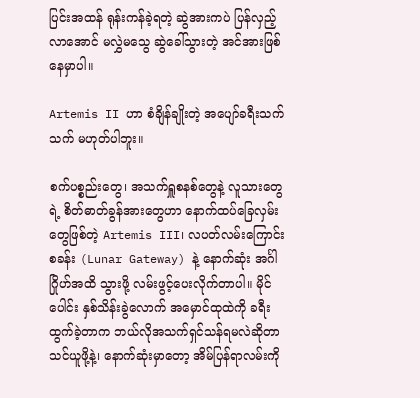ပြင်းအထန် ရုန်းကန်ခဲ့ရတဲ့ ဆွဲအားကပဲ ပြန်လှည့်လာအောင် မလွှဲမသွေ ဆွဲခေါ်သွားတဲ့ အင်အားဖြစ်နေမှာပါ။

Artemis II ဟာ စံချိန်ချိုးတဲ့ အပျော်ခရီးသက်သက် မဟုတ်ပါဘူး။

စက်ပစ္စည်းတွေ၊ အသက်ရှူစနစ်တွေနဲ့ လူသားတွေရဲ့ စိတ်ဓာတ်ခွန်အားတွေဟာ နောက်ထပ်ခြေလှမ်းတွေဖြစ်တဲ့ Artemis III၊ လပတ်လမ်းကြောင်းစခန်း (Lunar Gateway) နဲ့ နောက်ဆုံး အင်္ဂါဂြိုဟ်အထိ သွားဖို့ လမ်းဖွင့်ပေးလိုက်တာပါ။ မိုင်ပေါင်း နှစ်သိန်းခွဲလောက် အမှောင်ထုထဲကို ခရီးထွက်ခဲ့တာက ဘယ်လိုအသက်ရှင်သန်ရမလဲဆိုတာ သင်ယူဖို့နဲ့၊ နောက်ဆုံးမှာတော့ အိမ်ပြန်ရာလမ်းကို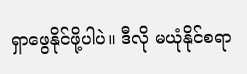ရှာဖွေနိုင်ဖို့ပါပဲ။ ဒီလို မယုံနိုင်စရာ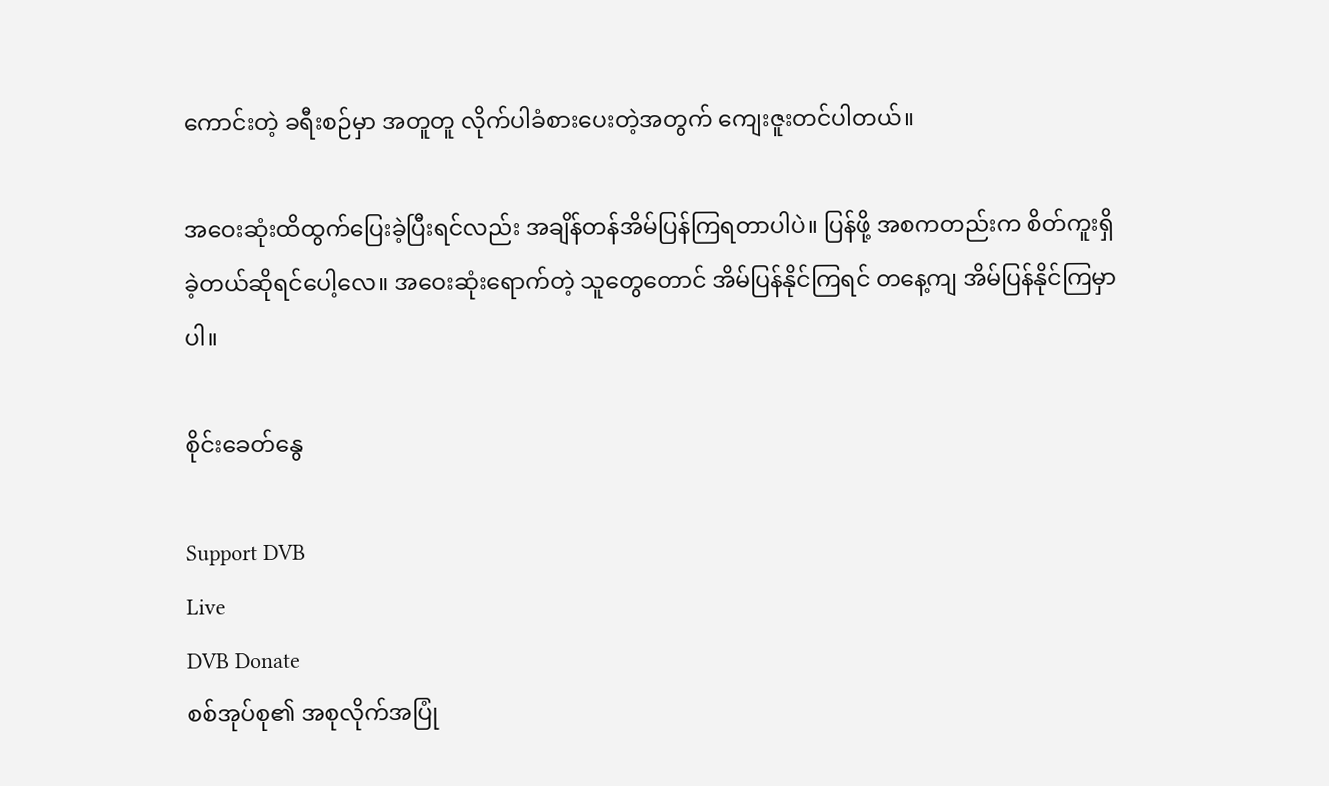ကောင်းတဲ့ ခရီးစဉ်မှာ အတူတူ လိုက်ပါခံစားပေးတဲ့အတွက် ကျေးဇူးတင်ပါတယ်။

အဝေးဆုံးထိထွက်ပြေးခဲ့ပြီးရင်လည်း အချိန်တန်အိမ်ပြန်ကြရတာပါပဲ။ ပြန်ဖို့ အစကတည်းက စိတ်ကူးရှိခဲ့တယ်ဆိုရင်ပေါ့လေ။ အဝေးဆုံးရောက်တဲ့ သူတွေတောင် အိမ်ပြန်နိုင်ကြရင် တနေ့ကျ အိမ်ပြန်နိုင်ကြမှာပါ။

စိုင်းခေတ်နွေ

Support DVB
Live
DVB Donate
စစ်အုပ်စု၏ အစုလိုက်အပြုံ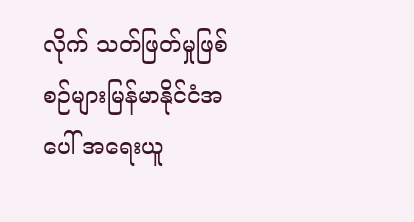လိုက် သတ်ဖြတ်မှုဖြစ်စဉ်များမြန်မာနိုင်ငံအပေါ် အရေးယူ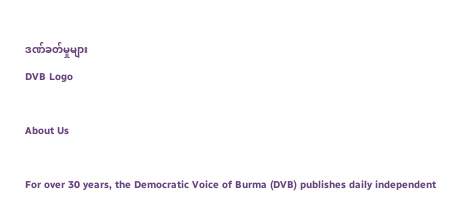ဒဏ်ခတ်မှုများ
DVB Logo

About Us

For over 30 years, the Democratic Voice of Burma (DVB) publishes daily independent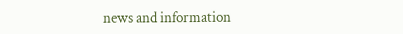news and information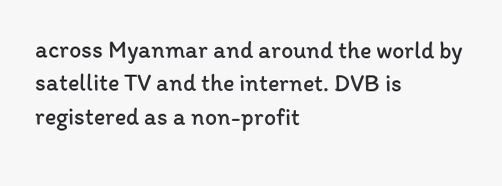across Myanmar and around the world by satellite TV and the internet. DVB is registered as a non-profit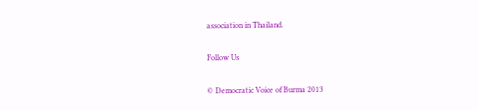association in Thailand.

Follow Us

© Democratic Voice of Burma 2013